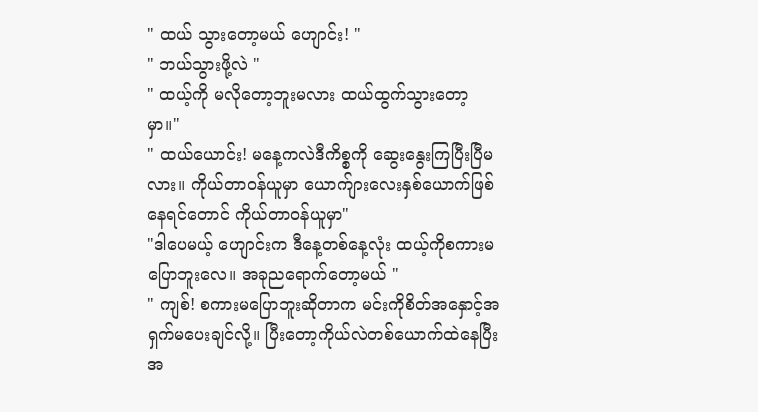" ထယ် သွားတော့မယ် ဟျောင်း! "
" ဘယ်သွားဖို့လဲ "
" ထယ့်ကို မလိုတော့ဘူးမလား ထယ်ထွက်သွားတော့မှာ။"
" ထယ်ယောင်း! မနေ့ကလဲဒီကိစ္စကို ဆွေးနွေးကြပြီးပြီမလား။ ကိုယ်တာဝန်ယူမှာ ယောက်ျားလေးနှစ်ယောက်ဖြစ်နေရင်တောင် ကိုယ်တာဝန်ယူမှာ"
"ဒါပေမယ့် ဟျောင်းက ဒီနေ့တစ်နေ့လုံး ထယ့်ကိုစကားမပြောဘူးလေ။ အခုညရောက်တော့မယ် "
" ကျစ်! စကားမပြောဘူးဆိုတာက မင်းကိုစိတ်အနှောင့်အရှက်မပေးချင်လို့။ ပြီးတော့ကိုယ်လဲတစ်ယောက်ထဲနေပြီး အ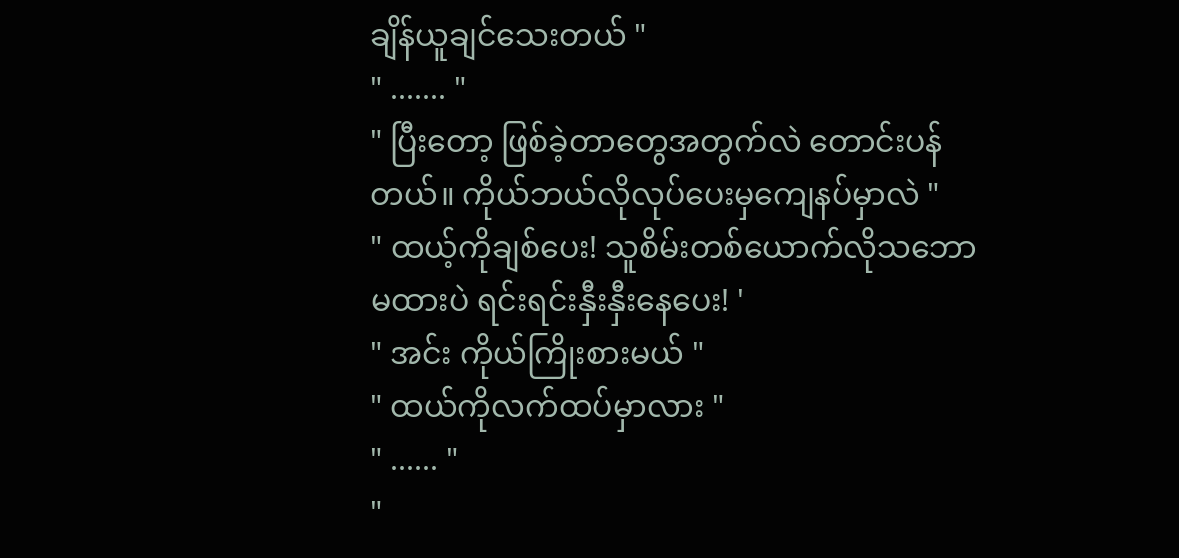ချိန်ယူချင်သေးတယ် "
" ....... "
" ပြီးတော့ ဖြစ်ခဲ့တာတွေအတွက်လဲ တောင်းပန်တယ်။ ကိုယ်ဘယ်လိုလုပ်ပေးမှကျေနပ်မှာလဲ "
" ထယ့်ကိုချစ်ပေး! သူစိမ်းတစ်ယောက်လိုသဘောမထားပဲ ရင်းရင်းနှီးနှီးနေပေး! '
" အင်း ကိုယ်ကြိုးစားမယ် "
" ထယ်ကိုလက်ထပ်မှာလား "
" ...... "
"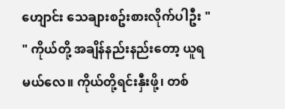ဟျောင်း သေချားစဥ်းစားလိုက်ပါဦး "
" ကိုယ်တို့ အချိန်နည်းနည်းတော့ ယူရမယ်လေ။ ကိုယ်တို့ရင်းနှီးဖို့၊ တစ်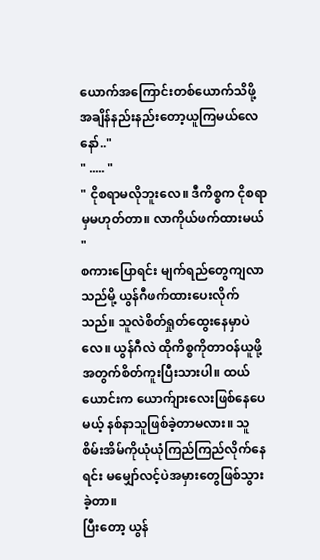ယောက်အကြောင်းတစ်ယောက်သိဖို့ အချိန်နည်းနည်းတော့ယူကြမယ်လေ နော်.."
" ..... "
" ငိုစရာမလိုဘူးလေ။ ဒီကိစ္စက ငိုစရာမှမဟုတ်တာ။ လာကိုယ်ဖက်ထားမယ် "
စကားပြောရင်း မျက်ရည်တွေကျလာသည်မို့ ယွန်ဂီဖက်ထားပေးလိုက်သည်။ သူလဲစိတ်ရှုတ်ထွေးနေမှာပဲလေ။ ယွန်ဂီလဲ ထိုကိစ္စကိုတာဝန်ယူဖို့အတွက်စိတ်ကူးပြီးသားပါ။ ထယ်ယောင်းက ယောက်ျားလေးဖြစ်နေပေမယ့် နစ်နာသူဖြစ်ခဲ့တာမလား။ သူစိမ်းအိမ်ကိုယုံယုံကြည်ကြည်လိုက်နေရင်း မမျှော်လင့်ပဲအမှားတွေဖြစ်သွားခဲ့တာ။
ပြီးတော့ ယွန်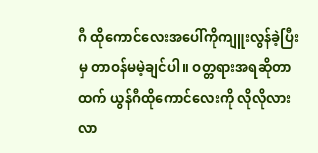ဂီ ထိုကောင်လေးအပေါ်ကိုကျူးလွန်ခဲ့ပြီးမှ တာဝန်မမဲ့ချင်ပါ။ ဝတ္တရားအရဆိုတာထက် ယွန်ဂီထိုကောင်လေးကို လိုလိုလားလာ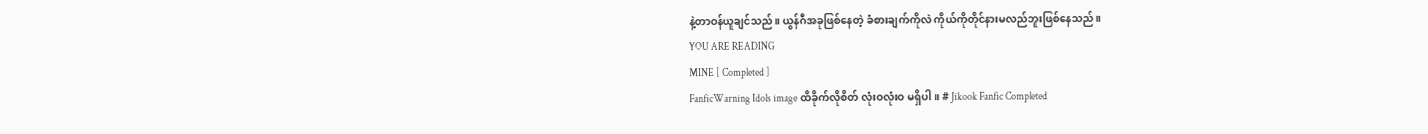နဲ့တာဝန်ယူချင်သည်။ ယွန်ဂီအခုဖြစ်နေတဲ့ ခံစားချက်ကိုလဲ ကိုယ်ကိုတိုင်နားမလည်ဘူးဖြစ်နေသည်။
YOU ARE READING
MINE [ Completed ]
FanficWarning Idols image ထိခိုက်လိုစိတ် လုံးဝလုံးဝ မရှိပါ။ # Jikook Fanfic Completed